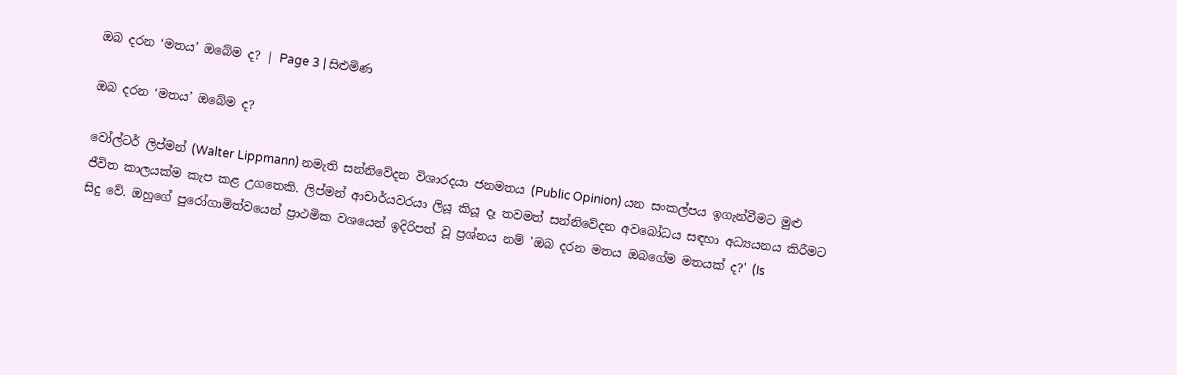ඔබ දරන ‘මතය’ ඔබේම ද? | Page 3 | සිළුමිණ

ඔබ දරන ‘මතය’ ඔබේම ද?

වෝල්ටර් ලිප්මන් (Walter Lippmann) නමැති සන්නිවේදන විශාරදයා ජනමතය (Public Opinion) යන සංකල්පය ඉගැන්වීමට මුළු ජීවිත කාලයක්ම කැප කළ උගතෙකි. ලිප්මන් ආචාර්යවරයා ලියූ කියූ දෑ තවමත් සන්නිවේදන අවබෝධය සඳහා අධ්‍යයනය කිරීමට සිදු වේ. ඔහුගේ පුරෝගාමිත්වයෙන් ප්‍රාථමික වශයෙන් ඉදිරිපත් වූ ප්‍රශ්නය නම් 'ඔබ දරන මතය ඔබගේම මතයක් ද?' (Is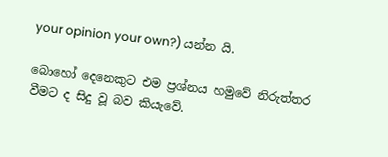your opinion your own?) යන්න යි.

බොහෝ දෙනෙකුට එම ප්‍රශ්නය හමුවේ නිරුත්තර වීමට ද සිදු වූ බව කියැවේ.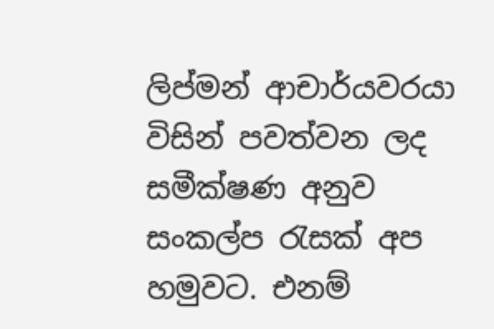ලිප්මන් ආචාර්යවරයා විසින් පවත්වන ලද සමීක්ෂණ අනුව සංකල්ප රැසක් අප හමුවට. එනම්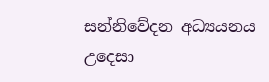සන්නිවේදන අධ්‍යයනය උදෙසා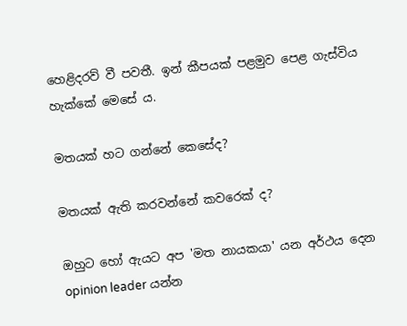හෙළිදරව් වී පවතී. ඉන් කීපයක් පළමුව පෙළ ගැස්විය හැක්කේ මෙසේ ය.

මතයක් හට ගන්නේ කෙසේද?

මතයක් ඇති කරවන්නේ කවරෙක් ද?

ඔහුට හෝ ඇයට අප 'මත නායකයා' යන අර්ථය දෙන opinion leader යන්න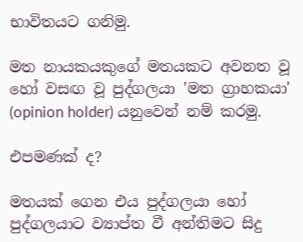භාවිතයට ගනිමු.

මත නායකයකුගේ මතයකට අවනත වූ හෝ වසඟ වූ පුද්ගලයා 'මත ග්‍රාහකයා' (opinion holder) යනුවෙන් නම් කරමු.

එපමණක් ද?

මතයක් ගෙන එය පුද්ගලයා හෝ පුද්ගලයාට ව්‍යාප්ත වී අන්තිමට සිදු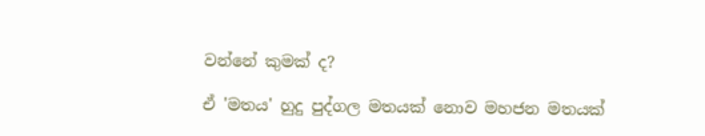වන්නේ කුමක් ද?

ඒ 'මතය' හුදු පුද්ගල මතයක් නොව මහජන මතයක්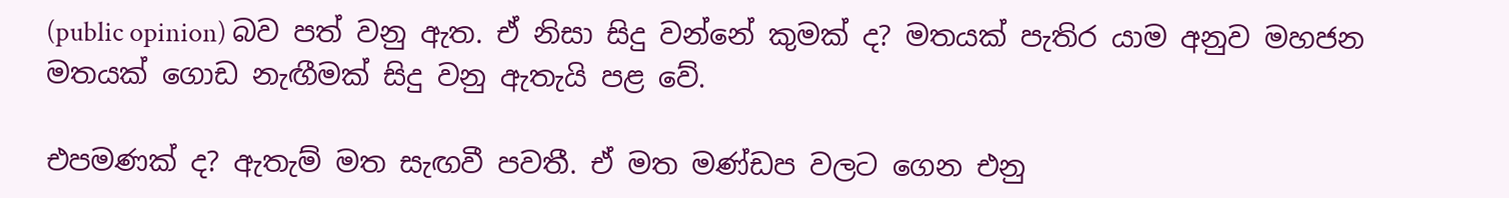(public opinion) බව පත් වනු ඇත. ඒ නිසා සිදු වන්නේ කුමක් ද? මතයක් පැතිර යාම අනුව මහජන මතයක් ගොඩ නැඟීමක් සිදු වනු ඇතැයි පළ වේ.

එපමණක් ද? ඇතැම් මත සැඟවී පවතී. ඒ මත මණ්ඩප වලට ගෙන එනු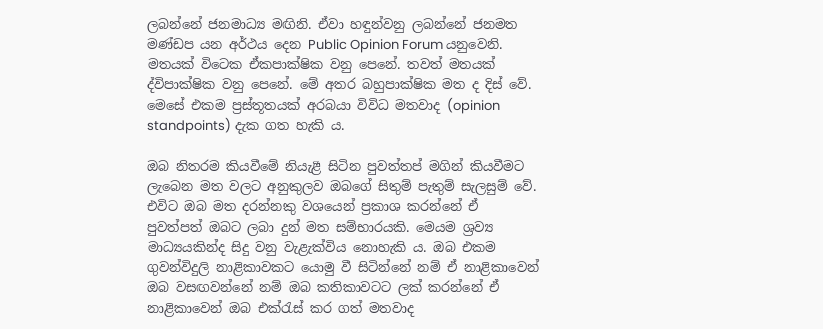ලබන්නේ ජනමාධ්‍ය මඟිනි. ඒවා හඳුන්වනු ලබන්නේ ජනමත මණ්ඩප යන අර්ථය දෙන Public Opinion Forum යනුවෙනි. මතයක් විටෙක ඒකපාක්ෂික වනු පෙනේ. තවත් මතයක් ද්විපාක්ෂික වනු පෙනේ. මේ අතර බහුපාක්ෂික මත ද දිස් වේ. මෙසේ එකම ප්‍රස්තූතයක් අරබයා විවිධ මතවාද (opinion standpoints) දැක ගත හැකි ය.

ඔබ නිතරම කියවීමේ නියැළී සිටින පුවත්තප් මගින් කියවීමට ලැබෙන මත වලට අනුකුලව ඔබගේ සිතුම් පැතුම් සැලසුම් වේ. එවිට ඔබ මත දරන්නකු වශයෙන් ප්‍රකාශ කරන්නේ ඒ පුවත්පත් ඔබට ලබා දුන් මත සම්භාරයකි. මෙයම ශ්‍රව්‍ය මාධ්‍යයකින්ද සිදු වනු වැළැක්විය නොහැකි ය. ඔබ එකම ගුවන්විදුලි නාළිකාවකට යොමු වී සිටින්නේ නම් ඒ නාළිකාවෙන් ඔබ වසඟවන්නේ නම් ඔබ කතිකාවටට ලක් කරන්නේ ඒ නාළිකාවෙන් ඔබ එක්රැස් කර ගත් මතවාද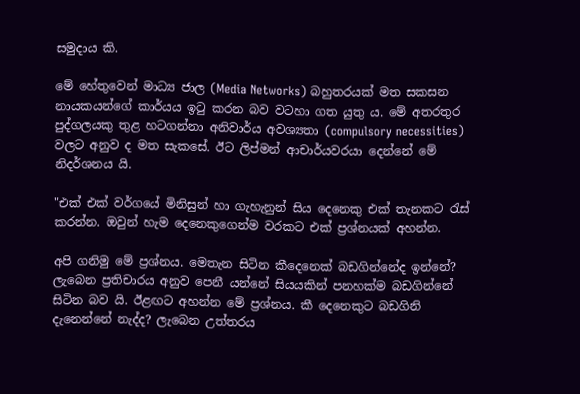සමුදාය කි.

මේ හේතුවෙන් මාධ්‍ය ජාල (Media Networks) බහුතරයක් මත සකසන නායකයන්ගේ කාර්යය ඉටු කරන බව වටහා ගත යුතු ය. මේ අතරතුර පුද්ගලයකු තුළ හටගන්නා අනිවාර්ය අවශ්‍යතා (compulsory necessities) වලට අනුව ද මත සැකසේ. ඊට ලිප්මන් ආචාර්යවරයා දෙන්නේ මේ නිදර්ශනය යි.

"එක් එක් වර්ගයේ මිනිසුන් හා ගැහැනුන් සිය දෙනෙකු එක් තැනකට රැස් කරන්න. ඔවුන් හැම දෙනෙකුගෙන්ම වරකට එක් ප්‍රශ්නයක් අහන්න.

අපි ගනිමු මේ ප්‍රශ්නය. මෙතැන සිටින කීදෙනෙක් බඩගින්නේද ඉන්නේ? ලැබෙන ප්‍රතිචාරය අනුව පෙනී යන්නේ සියයකින් පනහක්ම බඩගින්නේ සිටින බව යි. ඊළඟට අහන්න මේ ප්‍රශ්නය. කී දෙනෙකුට බඩගිනි දැනෙන්නේ නැද්ද? ලැබෙන උත්තරය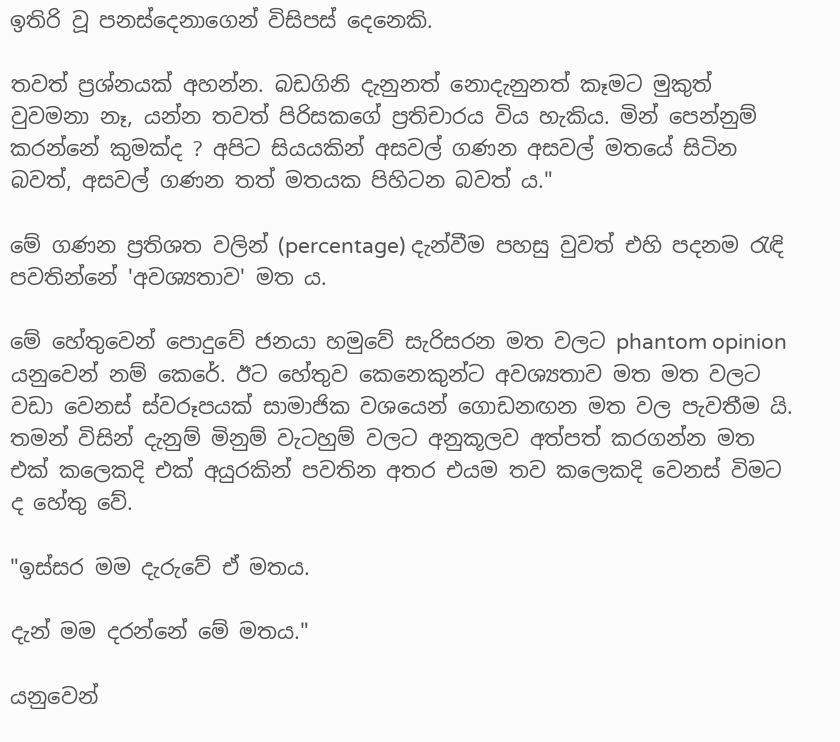ඉතිරි වූ පනස්දෙනාගෙන් විසිපස් දෙනෙකි.

තවත් ප්‍රශ්නයක් අහන්න. බඩගිනි දැනුනත් නොදැනුනත් කෑමට මුකුත් වුවමනා නෑ, යන්න තවත් පිරිසකගේ ප්‍රතිචාරය විය හැකිය. මින් පෙන්නුම් කරන්නේ කුමක්ද ? අපිට සියයකින් අසවල් ගණන අසවල් මතයේ සිටින බවත්, අසවල් ගණන තත් මතයක පිහිටන බවත් ය."

මේ ගණන ප්‍රතිශත වලින් (percentage) දැන්වීම පහසු වුවත් එහි පදනම රැඳි පවතින්නේ 'අවශ්‍යතාව' මත ය.

මේ හේතුවෙන් පොදුවේ ජනයා හමුවේ සැරිසරන මත වලට phantom opinion යනුවෙන් නම් කෙරේ. ඊට හේතුව කෙනෙකුන්ට අවශ්‍යතාව මත මත වලට වඩා වෙනස් ස්වරූපයක් සාමාජික වශයෙන් ගොඩනඟන මත වල පැවතීම යි. තමන් විසින් දැනුම් මිනුම් වැටහුම් වලට අනුකූලව අත්පත් කරගන්න මත එක් කලෙකදි එක් අයුරකින් පවතින අතර එයම තව කලෙකදි වෙනස් විමට ද හේතු වේ.

"ඉස්සර මම දැරුවේ ඒ මතය.

දැන් මම දරන්නේ මේ මතය."

යනුවෙන්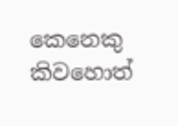කෙනෙකු කිවහොත්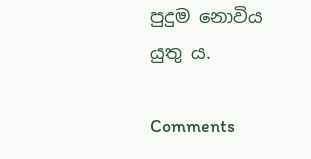පුදුම නොවිය යුතු ය.

Comments